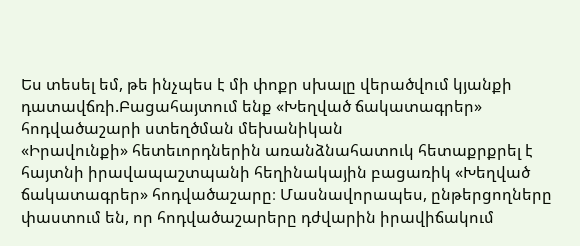Ես տեսել եմ, թե ինչպես է մի փոքր սխալը վերածվում կյանքի դատավճռի.Բացահայտում ենք «Խեղված ճակատագրեր» հոդվածաշարի ստեղծման մեխանիկան
«Իրավունքի» հետեւորդներին առանձնահատուկ հետաքրքրել է հայտնի իրավապաշտպանի հեղինակային բացառիկ «Խեղված ճակատագրեր» հոդվածաշարը։ Մասնավորապես, ընթերցողները փաստում են, որ հոդվածաշարերը դժվարին իրավիճակում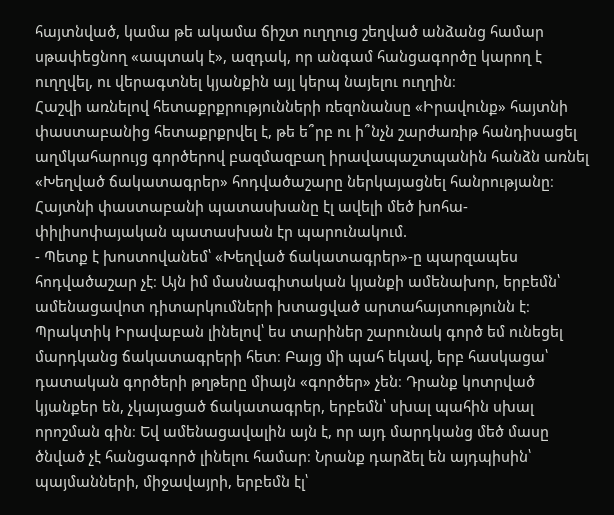հայտնված, կամա թե ակամա ճիշտ ուղղուց շեղված անձանց համար սթափեցնող «ապտակ է», ազդակ, որ անգամ հանցագործը կարող է ուղղվել, ու վերագտնել կյանքին այլ կերպ նայելու ուղղին։
Հաշվի առնելով հետաքրքրությունների ռեզոնանսը «Իրավունք» հայտնի փաստաբանից հետաքրքրվել է, թե ե՞րբ ու ի՞նչն շարժառիթ հանդիսացել աղմկահարույց գործերով բազմազբաղ իրավապաշտպանին հանձն առնել «Խեղված ճակատագրեր» հոդվածաշարը ներկայացնել հանրությանը։ Հայտնի փաստաբանի պատասխանը էլ ավելի մեծ խոհա-փիլիսոփայական պատասխան էր պարունակում.
- Պետք է խոստովանեմ՝ «Խեղված ճակատագրեր»-ը պարզապես հոդվածաշար չէ։ Այն իմ մասնագիտական կյանքի ամենախոր, երբեմն՝ ամենացավոտ դիտարկումների խտացված արտահայտությունն է։
Պրակտիկ Իրավաբան լինելով՝ ես տարիներ շարունակ գործ եմ ունեցել մարդկանց ճակատագրերի հետ։ Բայց մի պահ եկավ, երբ հասկացա՝ դատական գործերի թղթերը միայն «գործեր» չեն։ Դրանք կոտրված կյանքեր են, չկայացած ճակատագրեր, երբեմն՝ սխալ պահին սխալ որոշման գին։ Եվ ամենացավալին այն է, որ այդ մարդկանց մեծ մասը ծնված չէ հանցագործ լինելու համար։ Նրանք դարձել են այդպիսին՝ պայմանների, միջավայրի, երբեմն էլ՝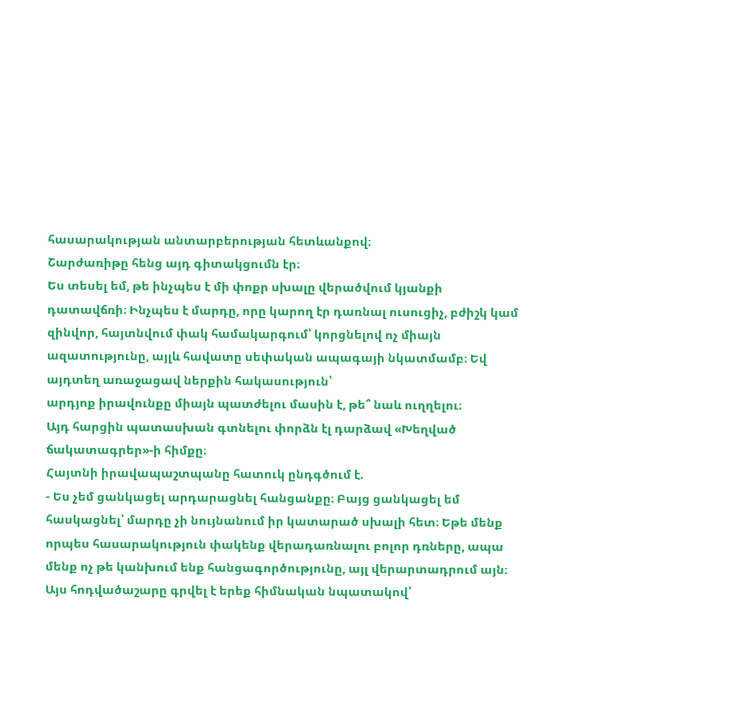հասարակության անտարբերության հետևանքով։
Շարժառիթը հենց այդ գիտակցումն էր։
Ես տեսել եմ, թե ինչպես է մի փոքր սխալը վերածվում կյանքի դատավճռի։ Ինչպես է մարդը, որը կարող էր դառնալ ուսուցիչ, բժիշկ կամ զինվոր, հայտնվում փակ համակարգում՝ կորցնելով ոչ միայն ազատությունը, այլև հավատը սեփական ապագայի նկատմամբ։ Եվ այդտեղ առաջացավ ներքին հակասություն՝
արդյոք իրավունքը միայն պատժելու մասին է, թե՞ նաև ուղղելու։
Այդ հարցին պատասխան գտնելու փորձն էլ դարձավ «Խեղված ճակատագրեր»-ի հիմքը։
Հայտնի իրավապաշտպանը հատուկ ընդգծում է.
- Ես չեմ ցանկացել արդարացնել հանցանքը։ Բայց ցանկացել եմ հասկացնել՝ մարդը չի նույնանում իր կատարած սխալի հետ։ Եթե մենք որպես հասարակություն փակենք վերադառնալու բոլոր դռները, ապա մենք ոչ թե կանխում ենք հանցագործությունը, այլ վերարտադրում այն։
Այս հոդվածաշարը գրվել է երեք հիմնական նպատակով՝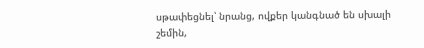սթափեցնել՝ նրանց, ովքեր կանգնած են սխալի շեմին,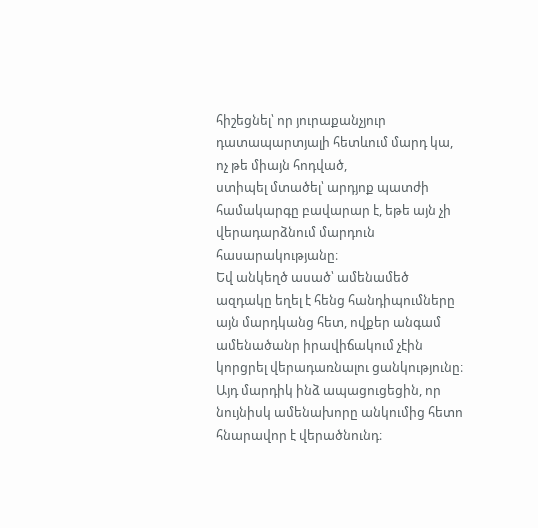հիշեցնել՝ որ յուրաքանչյուր դատապարտյալի հետևում մարդ կա, ոչ թե միայն հոդված,
ստիպել մտածել՝ արդյոք պատժի համակարգը բավարար է, եթե այն չի վերադարձնում մարդուն հասարակությանը։
Եվ անկեղծ ասած՝ ամենամեծ ազդակը եղել է հենց հանդիպումները այն մարդկանց հետ, ովքեր անգամ ամենածանր իրավիճակում չէին կորցրել վերադառնալու ցանկությունը։ Այդ մարդիկ ինձ ապացուցեցին, որ նույնիսկ ամենախորը անկումից հետո հնարավոր է վերածնունդ։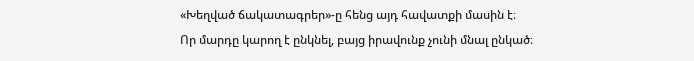«Խեղված ճակատագրեր»-ը հենց այդ հավատքի մասին է։
Որ մարդը կարող է ընկնել, բայց իրավունք չունի մնալ ընկած։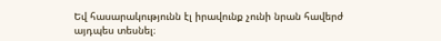Եվ հասարակությունն էլ իրավունք չունի նրան հավերժ այդպես տեսնել։